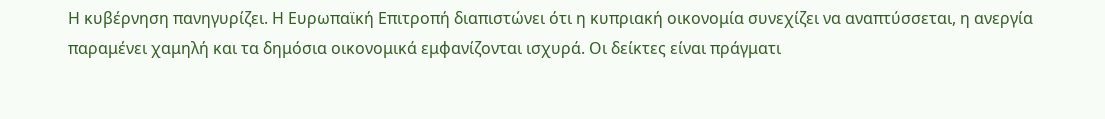Η κυβέρνηση πανηγυρίζει. Η Ευρωπαϊκή Επιτροπή διαπιστώνει ότι η κυπριακή οικονομία συνεχίζει να αναπτύσσεται, η ανεργία παραμένει χαμηλή και τα δημόσια οικονομικά εμφανίζονται ισχυρά. Οι δείκτες είναι πράγματι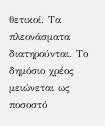θετικοί. Τα πλεονάσματα διατηρούνται. Το δημόσιο χρέος μειώνεται ως ποσοστό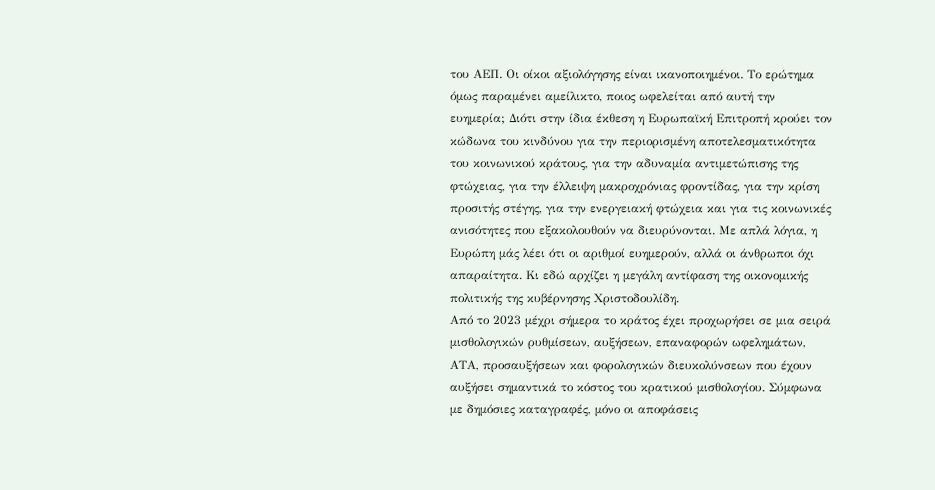του ΑΕΠ. Οι οίκοι αξιολόγησης είναι ικανοποιημένοι. Το ερώτημα όμως παραμένει αμείλικτο, ποιος ωφελείται από αυτή την ευημερία; Διότι στην ίδια έκθεση η Ευρωπαϊκή Επιτροπή κρούει τον κώδωνα του κινδύνου για την περιορισμένη αποτελεσματικότητα του κοινωνικού κράτους, για την αδυναμία αντιμετώπισης της φτώχειας, για την έλλειψη μακροχρόνιας φροντίδας, για την κρίση προσιτής στέγης, για την ενεργειακή φτώχεια και για τις κοινωνικές ανισότητες που εξακολουθούν να διευρύνονται. Με απλά λόγια, η Ευρώπη μάς λέει ότι οι αριθμοί ευημερούν, αλλά οι άνθρωποι όχι απαραίτητα. Κι εδώ αρχίζει η μεγάλη αντίφαση της οικονομικής πολιτικής της κυβέρνησης Χριστοδουλίδη.
Από το 2023 μέχρι σήμερα το κράτος έχει προχωρήσει σε μια σειρά μισθολογικών ρυθμίσεων, αυξήσεων, επαναφορών ωφελημάτων, ΑΤΑ, προσαυξήσεων και φορολογικών διευκολύνσεων που έχουν αυξήσει σημαντικά το κόστος του κρατικού μισθολογίου. Σύμφωνα με δημόσιες καταγραφές, μόνο οι αποφάσεις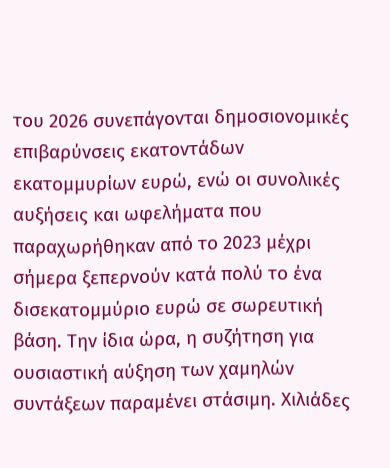του 2026 συνεπάγονται δημοσιονομικές επιβαρύνσεις εκατοντάδων εκατομμυρίων ευρώ, ενώ οι συνολικές αυξήσεις και ωφελήματα που παραχωρήθηκαν από το 2023 μέχρι σήμερα ξεπερνούν κατά πολύ το ένα δισεκατομμύριο ευρώ σε σωρευτική βάση. Την ίδια ώρα, η συζήτηση για ουσιαστική αύξηση των χαμηλών συντάξεων παραμένει στάσιμη. Χιλιάδες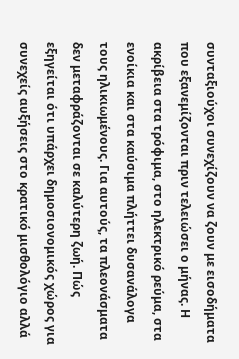συνταξιούχοι συνεχίζουν να ζουν με εισοδήματα που εξανεμίζονται πριν τελειώσει ο μήνας. Η ακρίβεια στα τρόφιμα, στο ηλεκτρικό ρεύμα, στα ενοίκια και στα καύσιμα πλήττει δυσανάλογα τους ηλικιωμένους. Για αυτούς, τα πλεονάσματα δεν μεταφράζονται σε καλύτερη ζωή. Πώς εξηγείται ότι υπάρχει δημοσιονομικός χώρος για συνεχείς αυξήσεις στο κρατικό μισθολόγιο αλλά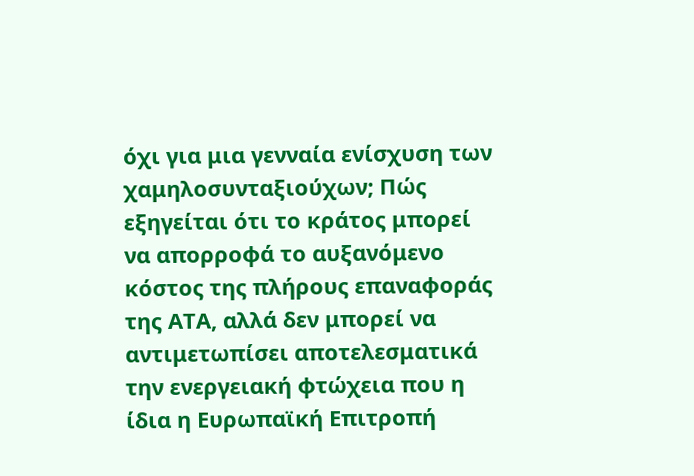όχι για μια γενναία ενίσχυση των χαμηλοσυνταξιούχων; Πώς εξηγείται ότι το κράτος μπορεί να απορροφά το αυξανόμενο κόστος της πλήρους επαναφοράς της ΑΤΑ, αλλά δεν μπορεί να αντιμετωπίσει αποτελεσματικά την ενεργειακή φτώχεια που η ίδια η Ευρωπαϊκή Επιτροπή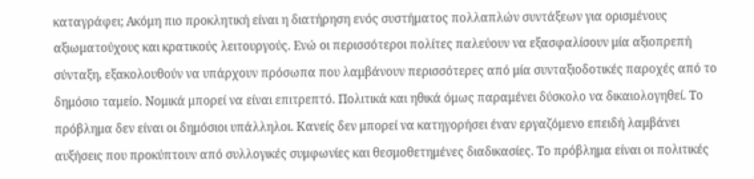καταγράφει; Ακόμη πιο προκλητική είναι η διατήρηση ενός συστήματος πολλαπλών συντάξεων για ορισμένους αξιωματούχους και κρατικούς λειτουργούς. Ενώ οι περισσότεροι πολίτες παλεύουν να εξασφαλίσουν μία αξιοπρεπή σύνταξη, εξακολουθούν να υπάρχουν πρόσωπα που λαμβάνουν περισσότερες από μία συνταξιοδοτικές παροχές από το δημόσιο ταμείο. Νομικά μπορεί να είναι επιτρεπτό. Πολιτικά και ηθικά όμως παραμένει δύσκολο να δικαιολογηθεί. Το πρόβλημα δεν είναι οι δημόσιοι υπάλληλοι. Κανείς δεν μπορεί να κατηγορήσει έναν εργαζόμενο επειδή λαμβάνει αυξήσεις που προκύπτουν από συλλογικές συμφωνίες και θεσμοθετημένες διαδικασίες. Το πρόβλημα είναι οι πολιτικές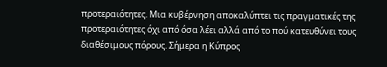προτεραιότητες. Μια κυβέρνηση αποκαλύπτει τις πραγματικές της προτεραιότητες όχι από όσα λέει αλλά από το πού κατευθύνει τους διαθέσιμους πόρους. Σήμερα η Κύπρος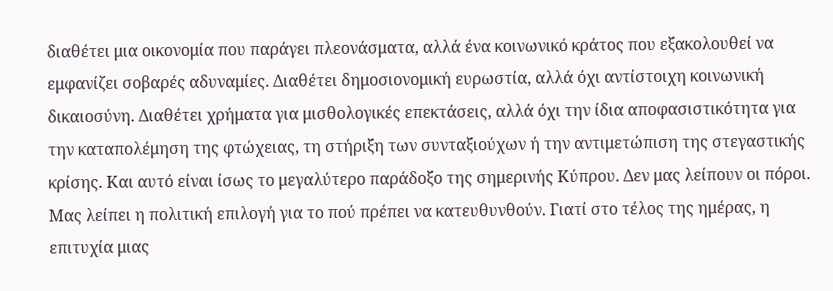διαθέτει μια οικονομία που παράγει πλεονάσματα, αλλά ένα κοινωνικό κράτος που εξακολουθεί να εμφανίζει σοβαρές αδυναμίες. Διαθέτει δημοσιονομική ευρωστία, αλλά όχι αντίστοιχη κοινωνική δικαιοσύνη. Διαθέτει χρήματα για μισθολογικές επεκτάσεις, αλλά όχι την ίδια αποφασιστικότητα για την καταπολέμηση της φτώχειας, τη στήριξη των συνταξιούχων ή την αντιμετώπιση της στεγαστικής κρίσης. Και αυτό είναι ίσως το μεγαλύτερο παράδοξο της σημερινής Κύπρου. Δεν μας λείπουν οι πόροι. Μας λείπει η πολιτική επιλογή για το πού πρέπει να κατευθυνθούν. Γιατί στο τέλος της ημέρας, η επιτυχία μιας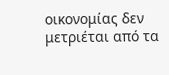οικονομίας δεν μετριέται από τα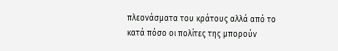πλεονάσματα του κράτους αλλά από το κατά πόσο οι πολίτες της μπορούν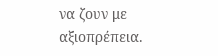να ζουν με αξιοπρέπεια.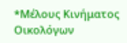*Μέλους Κινήματος Οικολόγων